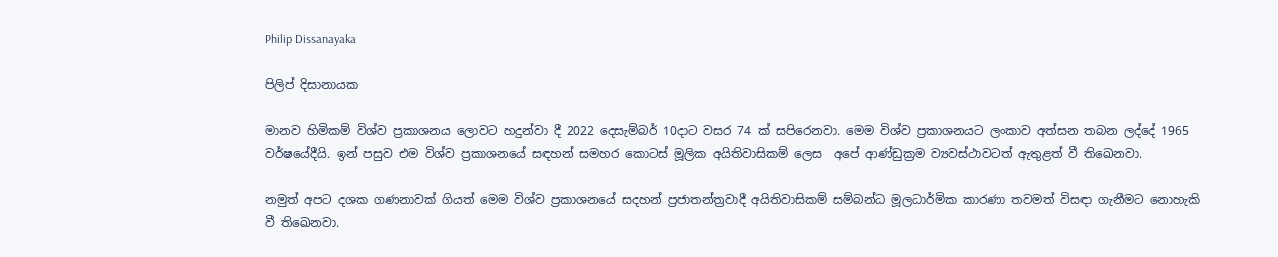Philip Dissanayaka

පිලිප් දිසානායක

මානව හිමිකම් විශ්ව ප්‍රකාශනය ලොවට හදුන්වා දී 2022 දෙසැම්බර් 10දාට වසර 74 ක් සපිරෙනවා. මෙම විශ්ව ප්‍රකාශනයට ලංකාව අත්සන තබන ලද්දේ 1965 වර්ෂයේදීයි. ඉන් පසුව එම විශ්ව ප්‍රකාශනයේ සඳහන් සමහර කොටස් මූලික අයිතිවාසිකම් ලෙස  අපේ ආණ්ඩුක්‍රම ව්‍යවස්ථාවටත් ඇතුළත් වී තිඛෙනවා.

නමුත් අපට දශක ගණනාවක් ගියත් මෙම විශ්ව ප්‍රකාශනයේ සදහන් ප්‍රජාතන්ත්‍රවාදී අයිතිවාසිකම් සම්බන්ධ මූලධාර්මික කාරණා තවමත් විසඳා ගැනීමට නොහැකි වී තිඛෙනවා.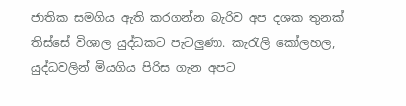ජාතික සමගිය ඇති කරගන්න බැරිව අප දශක තුනක් තිස්සේ විශාල යුද්ධකට පැටලුණා. කැරැලි කෝලහල, යුද්ධවලින් මියගිය පිරිස ගැන අපට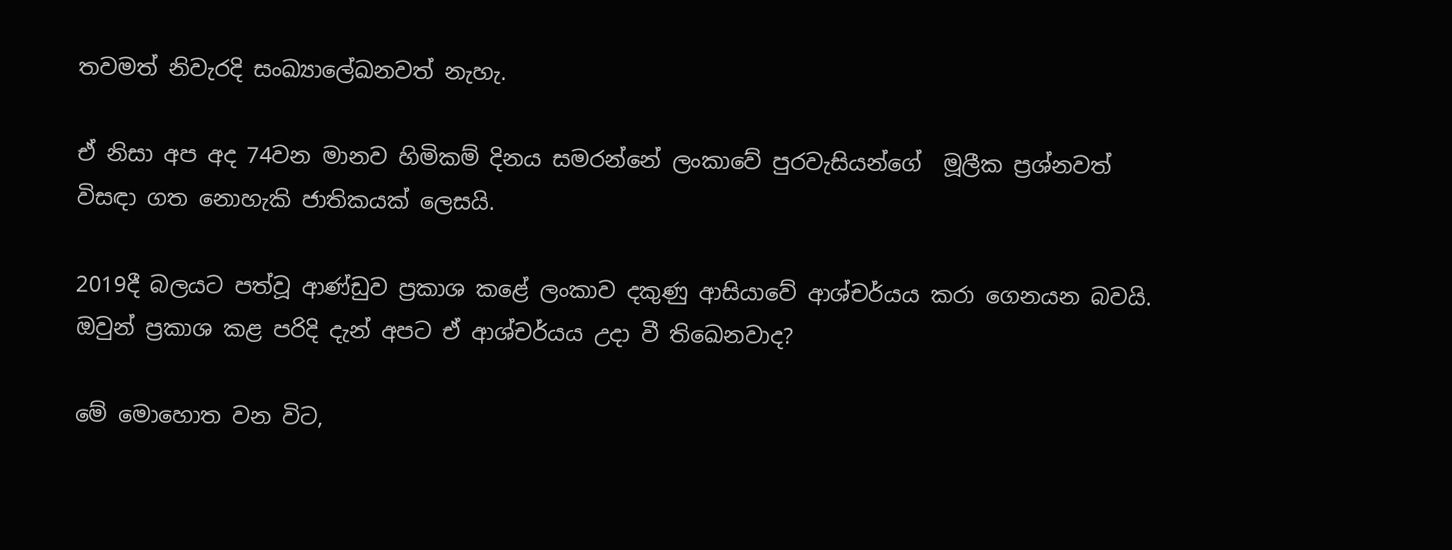තවමත් නිවැරදි සංඛ්‍යාලේඛනවත් නැහැ.

ඒ නිසා අප අද 74වන මානව හිමිකම් දිනය සමරන්නේ ලංකාවේ පුරවැසියන්ගේ  මූලීක ප්‍රශ්නවත් විසඳා ගත නොහැකි ජාතිකයක් ලෙසයි.

2019දී බලයට පත්වූ ආණ්ඩුව ප්‍රකාශ කළේ ලංකාව දකුණු ආසියාවේ ආශ්චර්යය කරා ගෙනයන බවයි. ඔවුන් ප්‍රකාශ කළ පරිදි දැන් අපට ඒ ආශ්චර්යය උදා වී තිඛෙනවාද?

මේ මොහොත වන විට,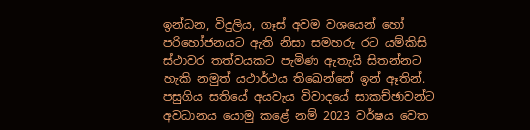ඉන්ධන, විදුලිය, ගෑස් අවම වශයෙන් හෝ පරිහෝජනයට ඇති නිසා සමහරු රට යම්කිසි ස්ථාවර තත්වයකට පැමිණ ඇතැයි සිතන්නට හැකි නමුත් යථාර්ථය තිඛෙන්නේ ඉන් ඈතින්. පසුගිය සතියේ අයවැය විවාදයේ සාකච්ඡාවන්ට අවධානය යොමු කළේ නම් 2023 වර්ෂය වෙත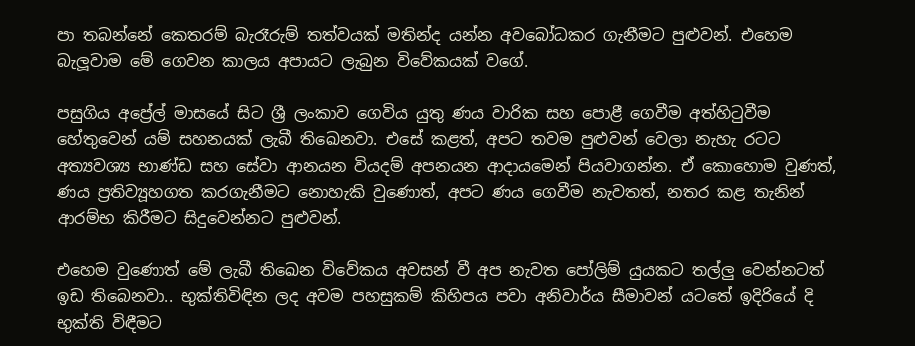පා තබන්නේ කෙතරම් බැරෑරුම් තත්වයක් මතින්ද යන්න අවබෝධකර ගැනීමට පුළුවන්. එහෙම බැලූවාම මේ ගෙවන කාලය අපායට ලැබුන විවේකයක් වගේ.

පසුගිය අප්‍රේල් මාසයේ සිට ශ්‍රී ලංකාව ගෙවිය යුතු ණය වාරික සහ පොළී ගෙවීම අත්හිටුවීම හේතුවෙන් යම් සහනයක් ලැබී තිඛෙනවා. එසේ කළත්, අපට තවම පුළුවන් වෙලා නැහැ රටට අත්‍යවශ්‍ය භාණ්ඩ සහ සේවා ආනයන වියදම් අපනයන ආදායමෙන් පියවාගන්න. ඒ කොහොම වුණත්, ණය ප්‍රතිව්‍යූහගත කරගැනීමට නොහැකි වුණොත්, අපට ණය ගෙවීම නැවතත්, නතර කළ තැනින් ආරම්භ කිරීමට සිදුවෙන්නට පුළුවන්.

එහෙම වුණොත් මේ ලැබී තිඛෙන විවේකය අවසන් වී අප නැවත පෝලිම් යුයකට තල්ලු වෙන්නටත් ඉඩ තිබෙනවා.. භුක්තිවිඳින ලද අවම පහසුකම් කිහිපය පවා අනිවාර්ය සීමාවන් යටතේ ඉදිරියේ දි භුක්ති විඳීමට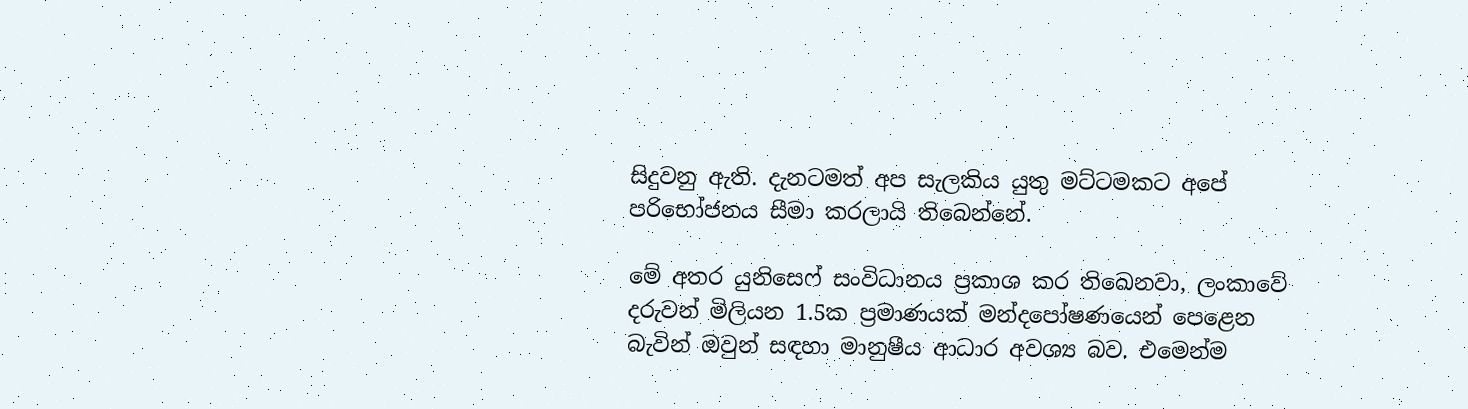සිදුවනු ඇති. දැනටමත් අප සැලකිය යුතු මට්ටමකට අපේ පරිභෝජනය සීමා කරලායි තිබෙන්නේ.

මේ අතර යුනිසෙෆ් සංවිධානය ප්‍රකාශ කර තිඛෙනවා, ලංකාවේ දරුවන් මිලියන 1.5ක ප්‍රමාණයක් මන්දපෝෂණයෙන් පෙළෙන බැවින් ඔවුන් සඳහා මානුෂීය ආධාර අවශ්‍ය බව. එමෙන්ම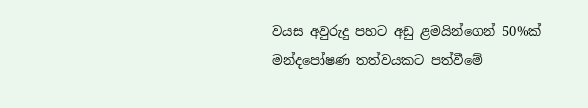වයස අවුරුදු පහට අඩු ළමයින්ගෙන් 50%ක් මන්දපෝෂණ තත්වයකට පත්වීමේ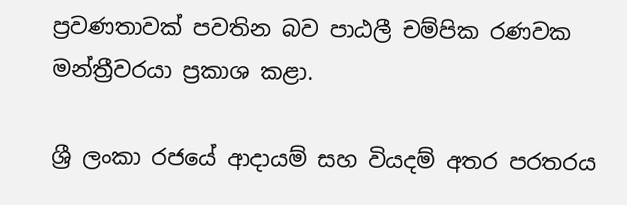ප්‍රවණතාවක් පවතින බව පාඨලී චම්පික රණවක මන්ත්‍රීවරයා ප්‍රකාශ කළා.

ශ්‍රී ලංකා රජයේ ආදායම් සහ වියදම් අතර පරතරය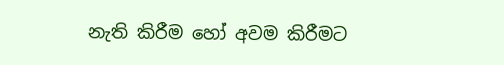නැති කිරීම හෝ අවම කිරීමට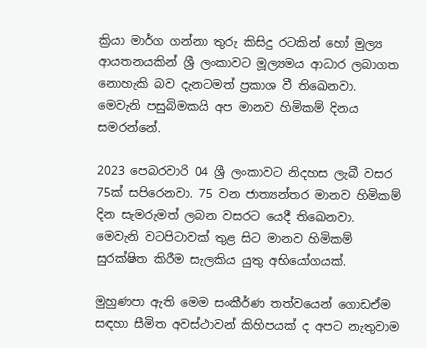ක්‍රියා මාර්ග ගන්නා තුරු කිසිදු රටකින් හෝ මුල්‍ය ආයතනයකින් ශ්‍රී ලංකාවට මූල්‍යමය ආධාර ලබාගත නොහැකි බව දැනටමත් ප්‍රකාශ වී තිඛෙනවා. මෙවැනි පසුබිමකයි අප මානව හිමිකම් දිනය සමරන්නේ.

2023 පෙබරවාරි 04 ශ්‍රී ලංකාවට නිදහස ලැබී වසර 75ක් සපිරෙනවා. 75 වන ජාත්‍යන්තර මානව හිමිකම් දින සැමරුමත් ලබන වසරට යෙදී තිඛෙනවා. මෙවැනි වටපිටාවක් තුළ සිට මානව හිමිකම් සුරක්ෂිත කිරීම සැලකිය යුතු අභියෝගයක්.

මුහුණපා ඇති මෙම සංකීර්ණ තත්වයෙන් ගොඩඒම සඳහා සීමිත අවස්ථාවන් කිහිපයක් ද අපට නැතුවාම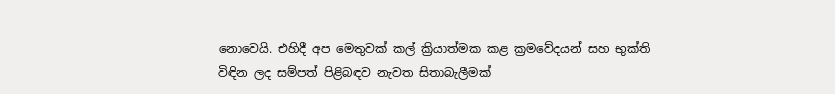නොවෙයි. එහිදී අප මෙතුවක් කල් ක්‍රියාත්මක කළ ක්‍රමවේදයන් සහ භුක්ති විඳින ලද සම්පත් පිළිබඳව නැවත සිතාබැලීමක්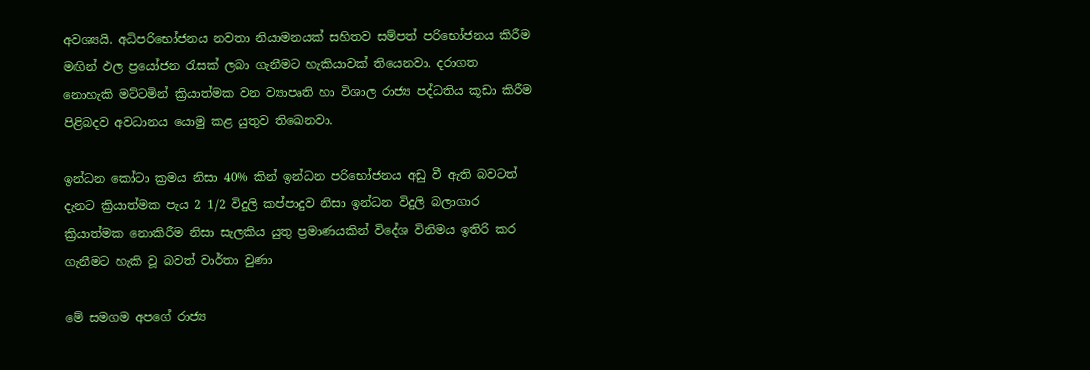අවශ්‍යයි. අධිපරිභෝජනය නවතා නියාමනයක් සහිතව සම්පත් පරිභෝජනය කිරීම මඟින් ඵල ප්‍රයෝජන රැසක් ලබා ගැනීමට හැකියාවක් තියෙනවා. දරාගත නොහැකි මට්ටමින් ක්‍රියාත්මක වන ව්‍යාපෘති හා විශාල රාජ්‍ය පද්ධතිය කූඩා කිරීම පිළිබදව අවධානය යොමු කළ යුතුව තිඛෙනවා.

ඉන්ධන කෝටා ක්‍රමය නිසා 40% කින් ඉන්ධන පරිභෝජනය අඩු වී ඇති බවටත් දැනට ක්‍රියාත්මක පැය 2 1/2 විදුලි කප්පාදුව නිසා ඉන්ධන විදුලි බලාගාර ක්‍රියාත්මක නොකිරීම නිසා සැලකිය යුතු ප්‍රමාණයකින් විදේශ විනිමය ඉතිරි කර ගැනීමට හැකි වූ බවත් වාර්තා වුණා

මේ සමගම අපගේ රාජ්‍ය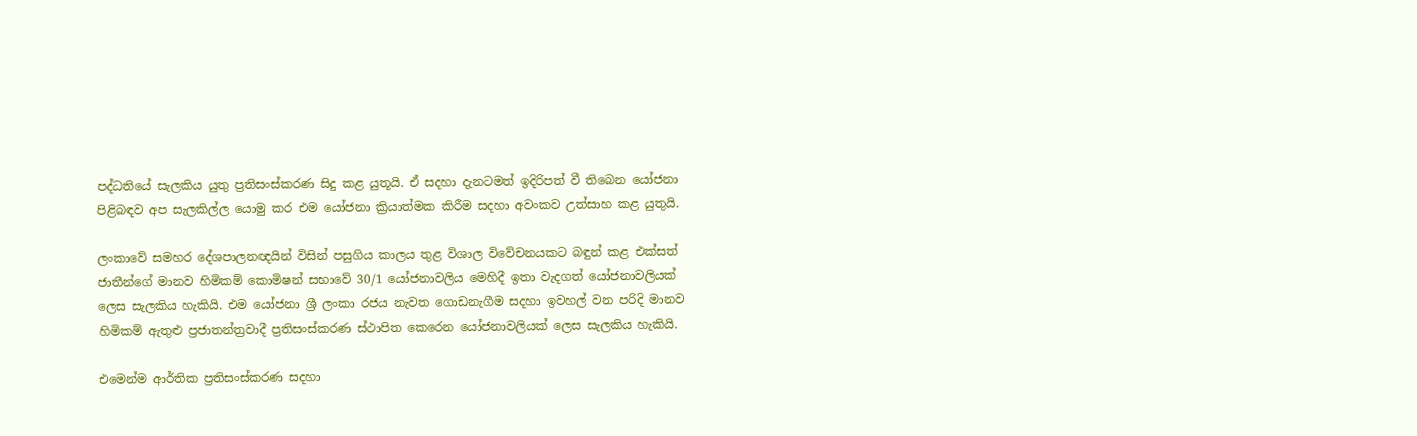පද්ධතියේ සැලකිය යුතු ප්‍රතිසංස්කරණ සිදු කළ යුතූයි. ඒ සදහා දැනටමත් ඉදිරිපත් වී තිබෙන යෝජනා පිළිබඳව අප සැලකිල්ල යොමු කර එම යෝජනා ක්‍රියාත්මක කිරීම සදහා අවංකව උත්සාහ කළ යුතුයි.

ලංකාවේ සමහර දේශපාලනඥයින් විසින් පසුගිය කාලය තුළ විශාල විවේචනයකට බඳුන් කළ එක්සත් ජාතීන්ගේ මානව හිමිකම් කොමිෂන් සභාවේ 30/1 යෝජනාවලිය මෙහිදී ඉතා වැදගත් යෝජනාවලියක් ලෙස සැලකිය හැකියි. එම යෝජනා ශ්‍රී ලංකා රජය නැවත ගොඩනැගීම සදහා ඉවහල් වන පරිදි මානව හිමිකම් ඇතුළු ප්‍රජාතන්ත්‍රවාදී ප්‍රතිසංස්කරණ ස්ථාපිත කෙරෙන යෝජනාවලියක් ලෙස සැලකිය හැකියි.

එමෙන්ම ආර්තික ප්‍රතිසංස්කරණ සදහා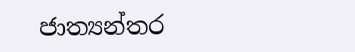ජාත්‍යන්තර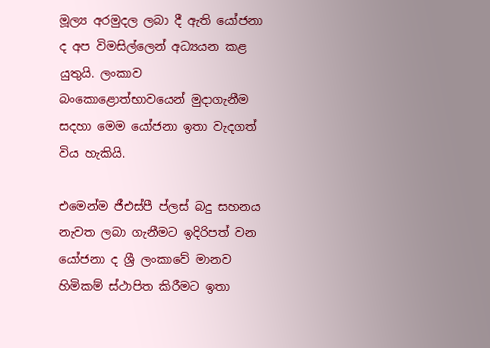මූල්‍ය අරමුදල ලබා දී ඇති යෝජනා ද අප විමසිල්ලෙන් අධ්‍යයන කළ යුතුයි. ලංකාව බංකොළොත්භාවයෙන් මුදාගැනීම සදහා මෙම යෝජනා ඉතා වැදගත් විය හැකියි.

එමෙන්ම ජීඑස්පී ප්ලස් බදු සහනය නැවත ලබා ගැනීමට ඉදිරිපත් වන යෝජනා ද ශ්‍රී ලංකාවේ මානව හිමිකම් ස්ථාපිත කිරීමට ඉතා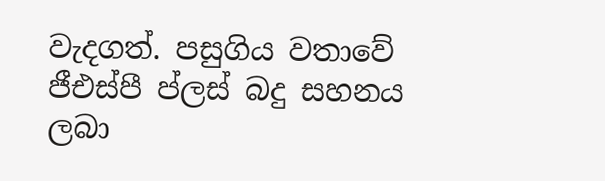වැදගත්. පසුගිය වතාවේ ජීඑස්පී ප්ලස් බදු සහනය ලබා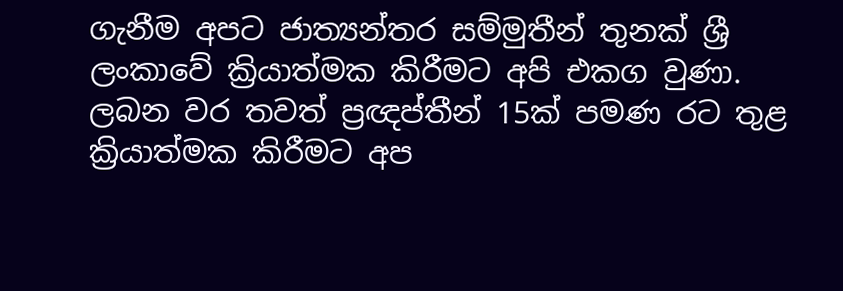ගැනීම අපට ජාත්‍යන්තර සම්මුතීන් තුනක් ශ්‍රී ලංකාවේ ක්‍රියාත්මක කිරීමට අපි එකග වුණා. ලබන වර තවත් ප්‍රඥප්තීන් 15ක් පමණ රට තුළ ක්‍රියාත්මක කිරීමට අප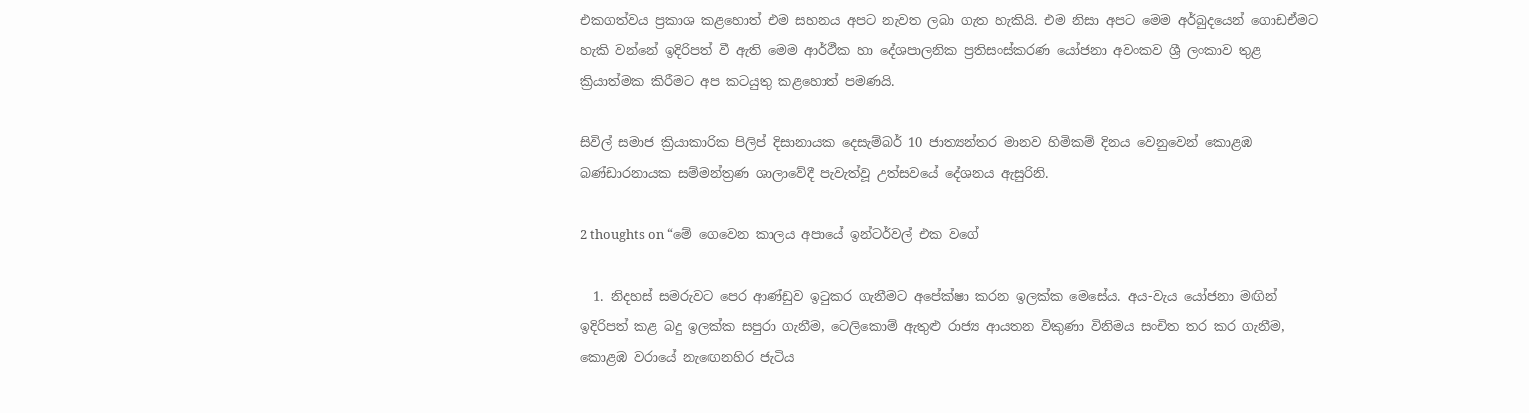එකගත්වය ප්‍රකාශ කළහොත් එම සහනය අපට නැවත ලබා ගැත හැකියි. එම නිසා අපට මෙම අර්බුදයෙන් ගොඩඒමට හැකි වන්නේ ඉදිරිපත් වී ඇති මෙම ආර්ථීක හා දේශපාලනික ප්‍රතිසංස්කරණ යෝජනා අවංකව ශ්‍රී ලංකාව තුළ ක්‍රියාත්මක කිරීමට අප කටයුතු කළහොත් පමණයි.

සිවිල් සමාජ ක්‍රියාකාරික පිලිප් දිසානායක දෙසැම්බර් 10 ජාත්‍යන්තර මානව හිමිකම් දිනය වෙනුවෙන් කොළඹ බණ්ඩාරනායක සම්මන්ත්‍රණ ශාලාවේදී පැවැත්වූ උත්සවයේ දේශනය ඇසුරිනි.

2 thoughts on “මේ ගෙවෙන කාලය අපායේ ඉන්ටර්වල් එක වගේ

  1. නිදහස් සමරුවට පෙර ආණ්ඩුව ඉටුකර ගැනීමට අපේක්ෂා කරන ඉලක්ක මෙසේය. අය-වැය යෝජනා මඟින් ඉදිරිපත් කළ බදු ඉලක්ක සපුරා ගැනීම, ටෙලිකොම් ඇතුළු රාජ්‍ය ආයතන විකුණා විනිමය සංචිත තර කර ගැනීම, කොළඹ වරායේ නැඟෙනහිර ජැටිය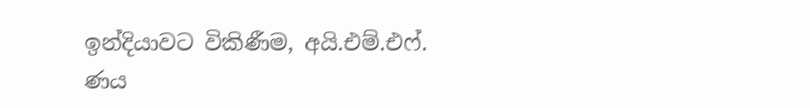ඉන්දියාවට විකිණීම, අයි.එම්.එෆ්. ණය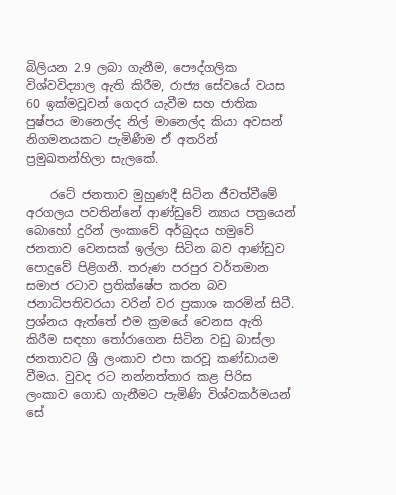බිලියන 2.9 ලබා ගැනීම, පෞද්ගලික විශ්වවිද්‍යාල ඇති කිරීම, රාජ්‍ය සේවයේ වයස 60 ඉක්මවූවන් ගෙදර යැවීම සහ ජාතික පුෂ්පය මානෙල්ද නිල් මානෙල්ද කියා අවසන් නිගමනයකට පැමිණීම ඒ අතරින් ප්‍රමුඛතන්හිලා සැලකේ.

    රටේ ජනතාව මුහුණදී සිටින ජීවත්වීමේ අරගලය පවතින්නේ ආණ්ඩුවේ න්‍යාය පත්‍රයෙන් බොහෝ දුරින් ලංකාවේ අර්බුදය හමුවේ ජනතාව වෙනසක් ඉල්ලා සිටින බව ආණ්ඩුව පොදුවේ පිළිගනී. තරුණ පරපුර වර්තමාන සමාජ රටාව ප්‍රතික්ෂේප කරන බව ජනාධිපතිවරයා වරින් වර ප්‍රකාශ කරමින් සිටී. ප්‍රශ්නය ඇත්තේ එම ක්‍රමයේ වෙනස ඇති කිරීම සඳහා තෝරාගෙන සිටින වඩු බාස්ලා ජනතාවට ශ්‍රී ලංකාව එපා කරවූ කණ්ඩායම වීමය. වුවද රට නන්නත්තාර කළ පිරිස ලංකාව ගොඩ ගැනීමට පැමිණි විශ්වකර්මයන් සේ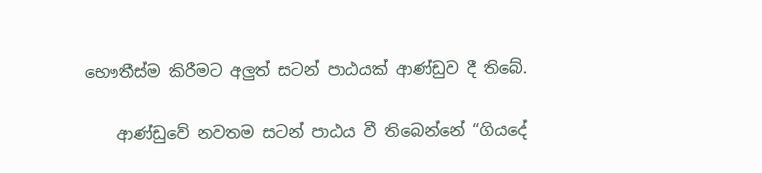භෞතීස්ම කිරීමට අලුත් සටන් පාඨයක් ආණ්ඩුව දී තිබේ.

    ආණ්ඩුවේ නවතම සටන් පාඨය වී තිබෙන්නේ “ගියදේ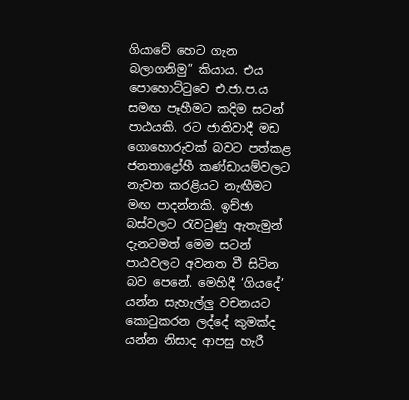ගියාවේ හෙට ගැන බලාගනිමු” කියාය. එය පොහොට්ටුවෙ එ.ජා.ප.ය සමඟ පෑහීමට කදිම සටන් පාඨයකි. රට ජාතිවාදී මඩ ගොහොරුවක් බවට පත්කළ ජනතාද්‍රෝහී කණ්ඩායම්වලට නැවත කරළියට නැඟීමට මඟ පාදන්නකි. ඉච්ඡා බස්වලට රැවටුණු ඇතැමුන් දැනටමත් මෙම සටන් පාඨවලට අවනත වී සිටින බව පෙනේ. මෙහිදී ‘ගියදේ’ යන්න සැහැල්ලු වචනයට කොටුකරන ලද්දේ කුමක්ද යන්න නිසාද ආපසු හැරී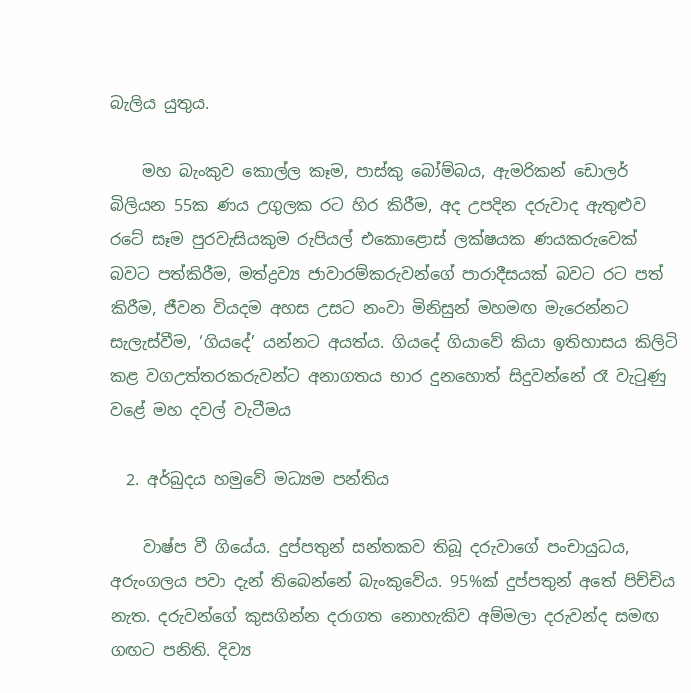බැලිය යුතුය.

    මහ බැංකුව කොල්ල කෑම, පාස්කු බෝම්බය, ඇමරිකන් ඩොලර් බිලියන 55ක ණය උගුලක රට හිර කිරීම, අද උපදින දරුවාද ඇතුළුව රටේ සෑම පුරවැසියකුම රුපියල් එකොළොස් ලක්ෂයක ණයකරුවෙක් බවට පත්කිරීම, මත්ද්‍රව්‍ය ජාවාරම්කරුවන්ගේ පාරාදීසයක් බවට රට පත් කිරීම, ජීවන වියදම අහස උසට නංවා මිනිසුන් මහමඟ මැරෙන්නට සැලැස්වීම, ‘ගියදේ’ යන්නට අයත්ය. ගියදේ ගියාවේ කියා ඉතිහාසය කිලිටි කළ වගඋත්තරකරුවන්ට අනාගතය භාර දුනහොත් සිදුවන්නේ රෑ වැටුණු වළේ මහ දවල් වැටීමය

  2. අර්බුදය හමුවේ මධ්‍යම පන්තිය

    වාෂ්ප වී ගියේය. දුප්පතුන් සන්තකව තිබූ දරුවාගේ පංචායුධය, අරුංගලය පවා දැන් තිබෙන්නේ බැංකුවේය. 95%ක් දුප්පතුන් අතේ පිච්චිය නැත. දරුවන්ගේ කුසගින්න දරාගත නොහැකිව අම්මලා දරුවන්ද සමඟ ගඟට පනිති. දිව්‍ය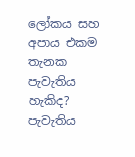ලෝකය සහ අපාය එකම තැනක පැවැතිය හැකිද? පැවැතිය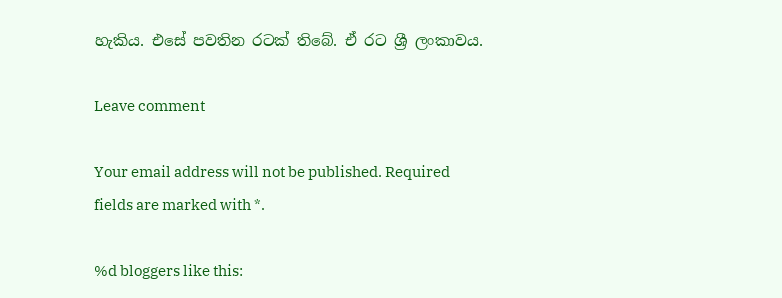හැකිය. එසේ පවතින රටක් තිබේ. ඒ රට ශ්‍රී ලංකාවය.

Leave comment

Your email address will not be published. Required fields are marked with *.

%d bloggers like this: